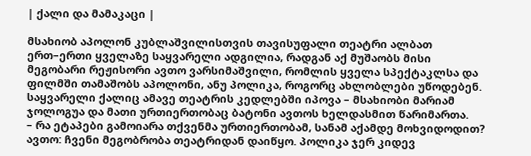| ქალი და მამაკაცი |

მსახიობ აპოლონ კუბლაშვილისთვის თავისუფალი თეატრი ალბათ ერთ–ერთი ყველაზე საყვარელი ადგილია, რადგან აქ მუშაობს მისი მეგობარი რეჟისორი ავთო ვარსიმაშვილი, რომლის ყველა სპექტაკლსა და ფილმში თამაშობს აპოლონი, ანუ პოლიკა, როგორც ახლობლები უწოდებენ. საყვარელი ქალიც ამავე თეატრის კედლებში იპოვა – მსახიობი მარიამ ჯოლოგუა და მათი ურთიერთობაც ბატონი ავთოს ხელდასმით წარიმართა.
– რა ეტაპები გამოიარა თქვენმა ურთიერთობამ, სანამ აქამდე მოხვიდოდით?
ავთო: ჩვენი მეგობრობა თეატრიდან დაიწყო. პოლიკა ჯერ კიდევ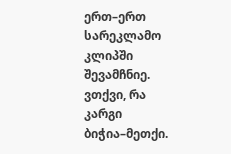ერთ–ერთ სარეკლამო კლიპში შევამჩნიე. ვთქვი, რა კარგი ბიჭია–მეთქი.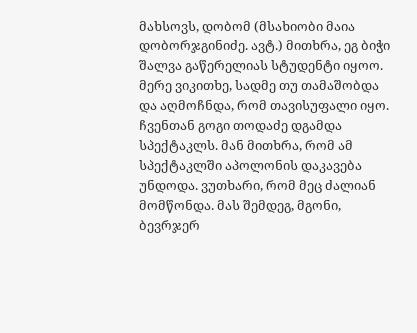მახსოვს, დობომ (მსახიობი მაია დობორჯგინიძე. ავტ.) მითხრა, ეგ ბიჭი შალვა გაწერელიას სტუდენტი იყოო. მერე ვიკითხე, სადმე თუ თამაშობდა და აღმოჩნდა, რომ თავისუფალი იყო. ჩვენთან გოგი თოდაძე დგამდა სპექტაკლს. მან მითხრა, რომ ამ სპექტაკლში აპოლონის დაკავება უნდოდა. ვუთხარი, რომ მეც ძალიან მომწონდა. მას შემდეგ, მგონი, ბევრჯერ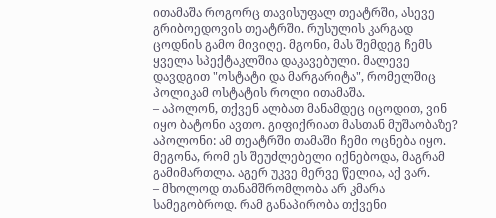ითამაშა როგორც თავისუფალ თეატრში, ასევე გრიბოედოვის თეატრში. რუსულის კარგად ცოდნის გამო მივიღე. მგონი, მას შემდეგ ჩემს ყველა სპექტაკლშია დაკავებული. მალევე დავდგით "ოსტატი და მარგარიტა", რომელშიც პოლიკამ ოსტატის როლი ითამაშა.
– აპოლონ, თქვენ ალბათ მანამდეც იცოდით, ვინ იყო ბატონი ავთო. გიფიქრიათ მასთან მუშაობაზე?
აპოლონი: ამ თეატრში თამაში ჩემი ოცნება იყო. მეგონა, რომ ეს შეუძლებელი იქნებოდა, მაგრამ გამიმართლა. აგერ უკვე მერვე წელია, აქ ვარ.
– მხოლოდ თანამშრომლობა არ კმარა სამეგობროდ. რამ განაპირობა თქვენი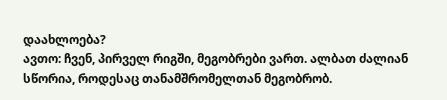დაახლოება?
ავთო: ჩვენ, პირველ რიგში, მეგობრები ვართ. ალბათ ძალიან სწორია, როდესაც თანამშრომელთან მეგობრობ.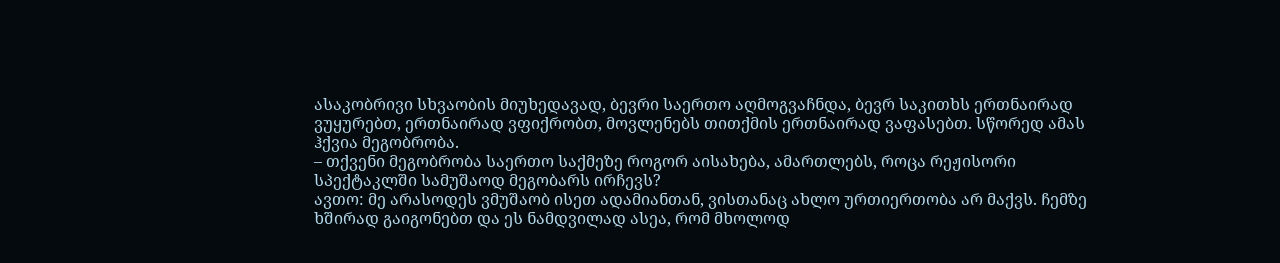ასაკობრივი სხვაობის მიუხედავად, ბევრი საერთო აღმოგვაჩნდა, ბევრ საკითხს ერთნაირად ვუყურებთ, ერთნაირად ვფიქრობთ, მოვლენებს თითქმის ერთნაირად ვაფასებთ. სწორედ ამას ჰქვია მეგობრობა.
– თქვენი მეგობრობა საერთო საქმეზე როგორ აისახება, ამართლებს, როცა რეჟისორი სპექტაკლში სამუშაოდ მეგობარს ირჩევს?
ავთო: მე არასოდეს ვმუშაობ ისეთ ადამიანთან, ვისთანაც ახლო ურთიერთობა არ მაქვს. ჩემზე ხშირად გაიგონებთ და ეს ნამდვილად ასეა, რომ მხოლოდ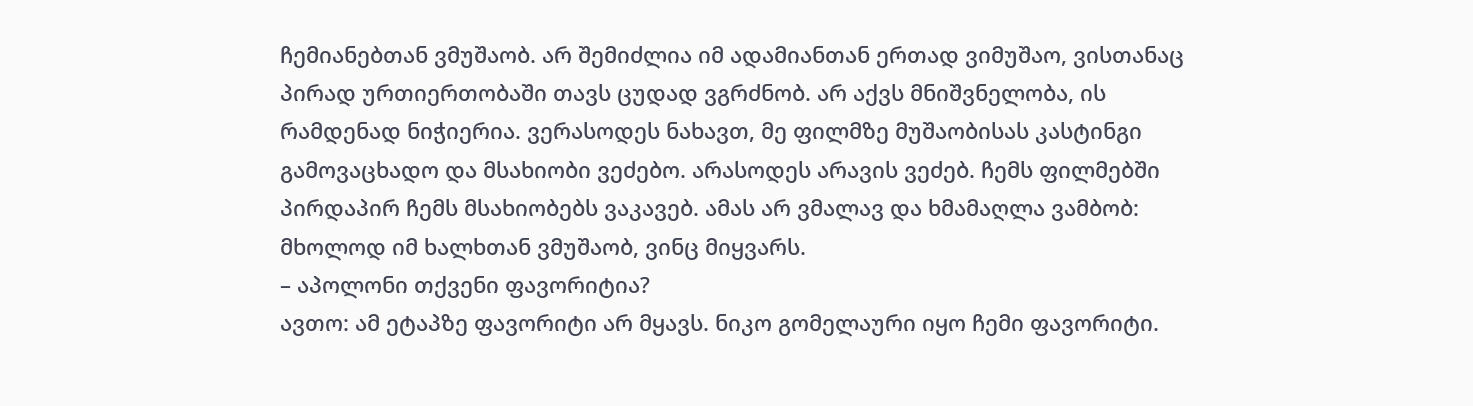ჩემიანებთან ვმუშაობ. არ შემიძლია იმ ადამიანთან ერთად ვიმუშაო, ვისთანაც პირად ურთიერთობაში თავს ცუდად ვგრძნობ. არ აქვს მნიშვნელობა, ის რამდენად ნიჭიერია. ვერასოდეს ნახავთ, მე ფილმზე მუშაობისას კასტინგი გამოვაცხადო და მსახიობი ვეძებო. არასოდეს არავის ვეძებ. ჩემს ფილმებში პირდაპირ ჩემს მსახიობებს ვაკავებ. ამას არ ვმალავ და ხმამაღლა ვამბობ: მხოლოდ იმ ხალხთან ვმუშაობ, ვინც მიყვარს.
– აპოლონი თქვენი ფავორიტია?
ავთო: ამ ეტაპზე ფავორიტი არ მყავს. ნიკო გომელაური იყო ჩემი ფავორიტი.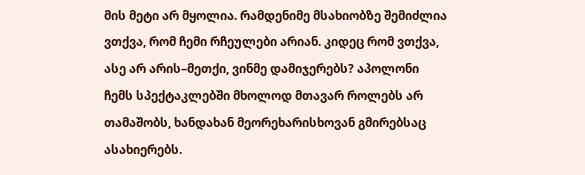მის მეტი არ მყოლია. რამდენიმე მსახიობზე შემიძლია ვთქვა, რომ ჩემი რჩეულები არიან. კიდეც რომ ვთქვა, ასე არ არის–მეთქი, ვინმე დამიჯერებს? აპოლონი ჩემს სპექტაკლებში მხოლოდ მთავარ როლებს არ თამაშობს, ხანდახან მეორეხარისხოვან გმირებსაც ასახიერებს.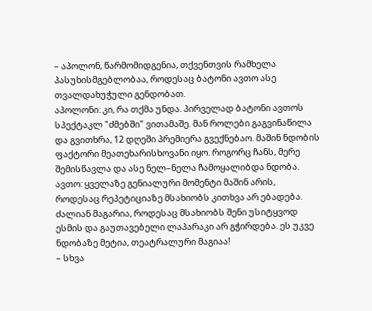– აპოლონ, წარმომიდგენია, თქვენთვის რამხელა პასუხისმგებლობაა, როდესაც ბატონი ავთო ასე თვალდახუჭული გენდობათ.
აპოლონი: კი, რა თქმა უნდა. პირველად ბატონი ავთოს სპექტაკლ "ძმებში" ვითამაშე. მან როლები გაგვინაწილა და გვითხრა, 12 დღეში პრემიერა გვექნებაო. მაშინ ნდობის ფაქტორი მეათეხარისხოვანი იყო. როგორც ჩანს, მერე შემისწავლა და ასე ნელ–ნელა ჩამოყალიბდა ნდობა.
ავთო: ყველაზე გენიალური მომენტი მაშინ არის, როდესაც რეპეტიციაზე მსახიობს კითხვა არ ებადება. ძალიან მაგარია, როდესაც მსახიობს შენი უსიტყვოდ ესმის და გაუთავებელი ლაპარაკი არ გჭირდება. ეს უკვე ნდობაზე მეტია, თეატრალური მაგიაა!
– სხვა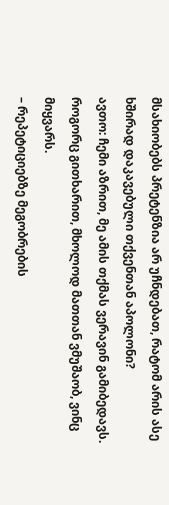მსახიობებს პრეტენზია არ უჩნდებათ, რატომ არის ასე ხშირად დაკავებული თქვენთან აპოლონი?
ავთო: ჩემი აზრით, მე ამის თქმას ვერავინ გამიბედავს. როგორც გითხარით, მხოლოდ მათთან ვმუშაობ, ვინც მიყვარს.
– რეპეტიციებზე მეგობრების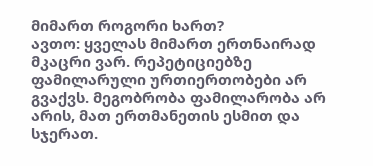მიმართ როგორი ხართ?
ავთო: ყველას მიმართ ერთნაირად მკაცრი ვარ. რეპეტიციებზე ფამილარული ურთიერთობები არ გვაქვს. მეგობრობა ფამილარობა არ არის, მათ ერთმანეთის ესმით და სჯერათ.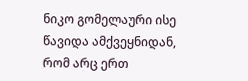ნიკო გომელაური ისე წავიდა ამქვეყნიდან, რომ არც ერთ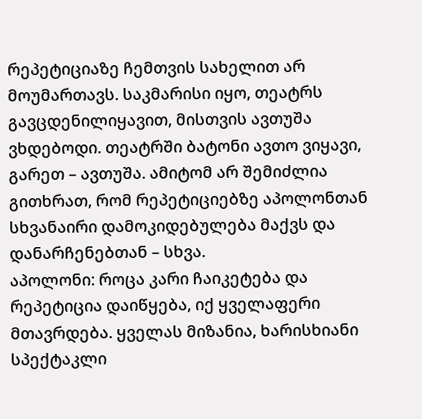რეპეტიციაზე ჩემთვის სახელით არ მოუმართავს. საკმარისი იყო, თეატრს გავცდენილიყავით, მისთვის ავთუშა ვხდებოდი. თეატრში ბატონი ავთო ვიყავი, გარეთ – ავთუშა. ამიტომ არ შემიძლია გითხრათ, რომ რეპეტიციებზე აპოლონთან სხვანაირი დამოკიდებულება მაქვს და დანარჩენებთან – სხვა.
აპოლონი: როცა კარი ჩაიკეტება და რეპეტიცია დაიწყება, იქ ყველაფერი მთავრდება. ყველას მიზანია, ხარისხიანი სპექტაკლი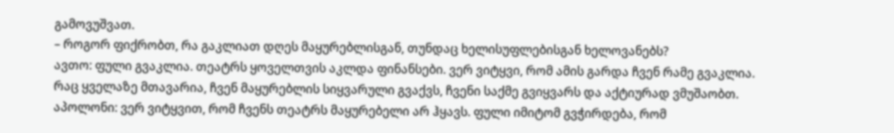გამოვუშვათ.
– როგორ ფიქრობთ, რა გაკლიათ დღეს მაყურებლისგან, თუნდაც ხელისუფლებისგან ხელოვანებს?
ავთო: ფული გვაკლია. თეატრს ყოველთვის აკლდა ფინანსები. ვერ ვიტყვი, რომ ამის გარდა ჩვენ რამე გვაკლია. რაც ყველაზე მთავარია, ჩვენ მაყურებლის სიყვარული გვაქვს, ჩვენი საქმე გვიყვარს და აქტიურად ვმუშაობთ.
აპოლონი: ვერ ვიტყვით, რომ ჩვენს თეატრს მაყურებელი არ ჰყავს. ფული იმიტომ გვჭირდება, რომ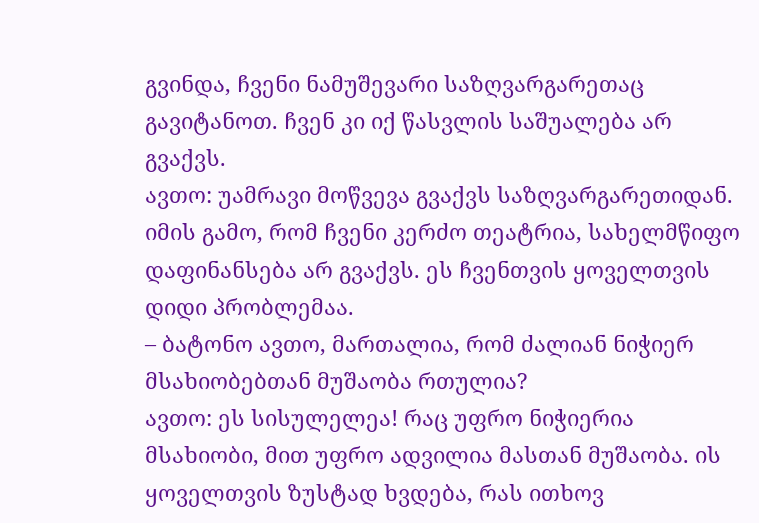გვინდა, ჩვენი ნამუშევარი საზღვარგარეთაც გავიტანოთ. ჩვენ კი იქ წასვლის საშუალება არ გვაქვს.
ავთო: უამრავი მოწვევა გვაქვს საზღვარგარეთიდან. იმის გამო, რომ ჩვენი კერძო თეატრია, სახელმწიფო დაფინანსება არ გვაქვს. ეს ჩვენთვის ყოველთვის დიდი პრობლემაა.
– ბატონო ავთო, მართალია, რომ ძალიან ნიჭიერ მსახიობებთან მუშაობა რთულია?
ავთო: ეს სისულელეა! რაც უფრო ნიჭიერია მსახიობი, მით უფრო ადვილია მასთან მუშაობა. ის ყოველთვის ზუსტად ხვდება, რას ითხოვ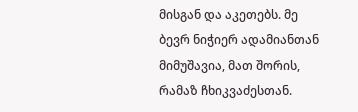მისგან და აკეთებს. მე ბევრ ნიჭიერ ადამიანთან მიმუშავია, მათ შორის, რამაზ ჩხიკვაძესთან.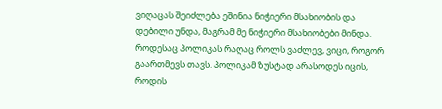ვიღაცას შეიძლება ეშინია ნიჭიერი მსახიობის და დებილი უნდა, მაგრამ მე ნიჭიერი მსახიობები მინდა.
როდესაც პოლიკას რაღაც როლს ვაძლევ, ვიცი, როგორ გაართმევს თავს. პოლიკამ ზუსტად არასოდეს იცის, როდის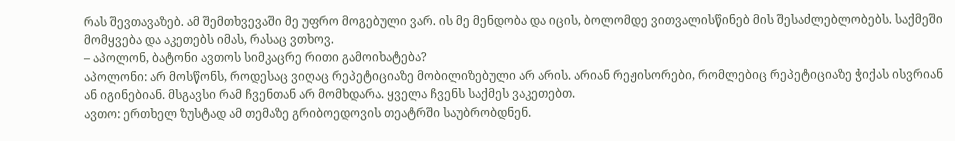რას შევთავაზებ. ამ შემთხვევაში მე უფრო მოგებული ვარ. ის მე მენდობა და იცის, ბოლომდე ვითვალისწინებ მის შესაძლებლობებს. საქმეში მომყვება და აკეთებს იმას, რასაც ვთხოვ.
– აპოლონ, ბატონი ავთოს სიმკაცრე რითი გამოიხატება?
აპოლონი: არ მოსწონს, როდესაც ვიღაც რეპეტიციაზე მობილიზებული არ არის. არიან რეჟისორები, რომლებიც რეპეტიციაზე ჭიქას ისვრიან ან იგინებიან. მსგავსი რამ ჩვენთან არ მომხდარა. ყველა ჩვენს საქმეს ვაკეთებთ.
ავთო: ერთხელ ზუსტად ამ თემაზე გრიბოედოვის თეატრში საუბრობდნენ.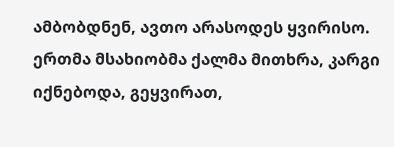ამბობდნენ, ავთო არასოდეს ყვირისო. ერთმა მსახიობმა ქალმა მითხრა, კარგი იქნებოდა, გეყვირათ,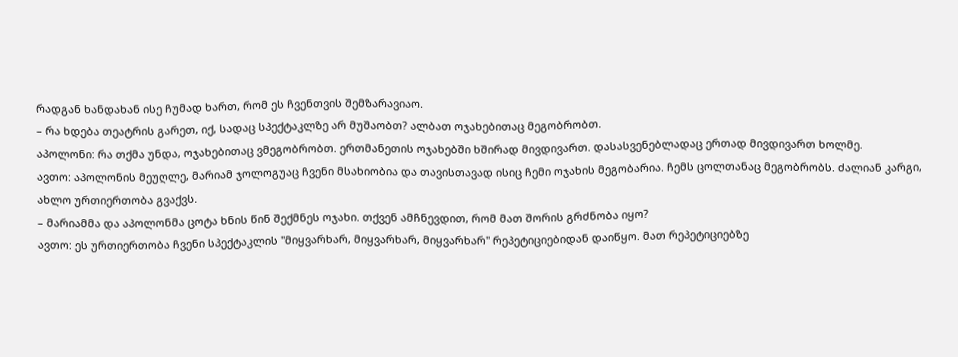რადგან ხანდახან ისე ჩუმად ხართ, რომ ეს ჩვენთვის შემზარავიაო.
– რა ხდება თეატრის გარეთ, იქ, სადაც სპექტაკლზე არ მუშაობთ? ალბათ ოჯახებითაც მეგობრობთ.
აპოლონი: რა თქმა უნდა, ოჯახებითაც ვმეგობრობთ. ერთმანეთის ოჯახებში ხშირად მივდივართ. დასასვენებლადაც ერთად მივდივართ ხოლმე.
ავთო: აპოლონის მეუღლე, მარიამ ჯოლოგუაც ჩვენი მსახიობია და თავისთავად ისიც ჩემი ოჯახის მეგობარია. ჩემს ცოლთანაც მეგობრობს. ძალიან კარგი, ახლო ურთიერთობა გვაქვს.
– მარიამმა და აპოლონმა ცოტა ხნის წინ შექმნეს ოჯახი. თქვენ ამჩნევდით, რომ მათ შორის გრძნობა იყო?
ავთო: ეს ურთიერთობა ჩვენი სპექტაკლის "მიყვარხარ, მიყვარხარ, მიყვარხარ" რეპეტიციებიდან დაიწყო. მათ რეპეტიციებზე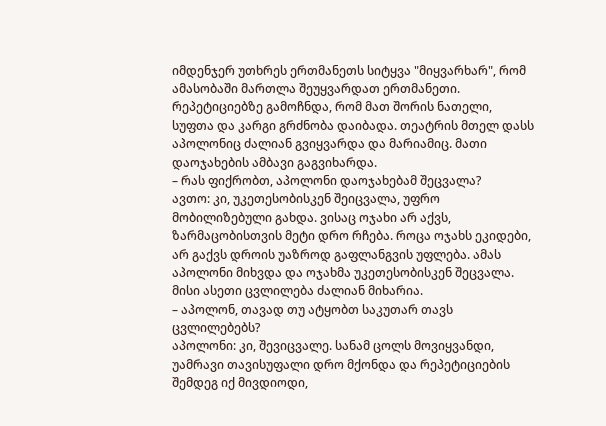იმდენჯერ უთხრეს ერთმანეთს სიტყვა "მიყვარხარ", რომ ამასობაში მართლა შეუყვარდათ ერთმანეთი. რეპეტიციებზე გამოჩნდა, რომ მათ შორის ნათელი, სუფთა და კარგი გრძნობა დაიბადა. თეატრის მთელ დასს აპოლონიც ძალიან გვიყვარდა და მარიამიც. მათი დაოჯახების ამბავი გაგვიხარდა.
– რას ფიქრობთ, აპოლონი დაოჯახებამ შეცვალა?
ავთო: კი, უკეთესობისკენ შეიცვალა, უფრო მობილიზებული გახდა. ვისაც ოჯახი არ აქვს, ზარმაცობისთვის მეტი დრო რჩება. როცა ოჯახს ეკიდები, არ გაქვს დროის უაზროდ გაფლანგვის უფლება. ამას აპოლონი მიხვდა და ოჯახმა უკეთესობისკენ შეცვალა. მისი ასეთი ცვლილება ძალიან მიხარია.
– აპოლონ, თავად თუ ატყობთ საკუთარ თავს ცვლილებებს?
აპოლონი: კი, შევიცვალე. სანამ ცოლს მოვიყვანდი, უამრავი თავისუფალი დრო მქონდა და რეპეტიციების შემდეგ იქ მივდიოდი,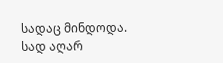სადაც მინდოდა. სად აღარ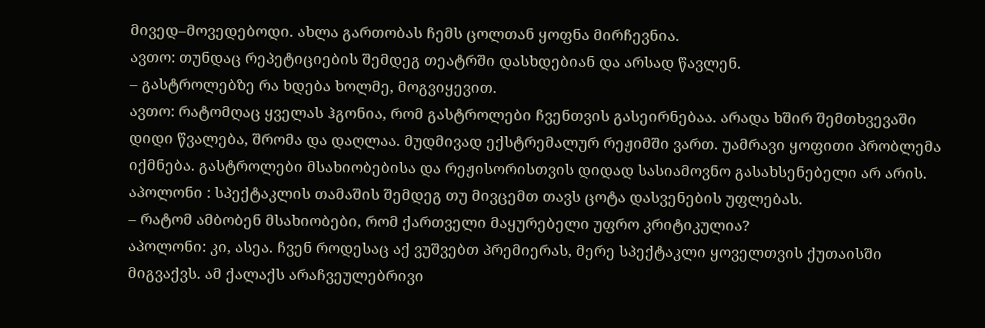მივედ–მოვედებოდი. ახლა გართობას ჩემს ცოლთან ყოფნა მირჩევნია.
ავთო: თუნდაც რეპეტიციების შემდეგ თეატრში დასხდებიან და არსად წავლენ.
– გასტროლებზე რა ხდება ხოლმე, მოგვიყევით.
ავთო: რატომღაც ყველას ჰგონია, რომ გასტროლები ჩვენთვის გასეირნებაა. არადა ხშირ შემთხვევაში დიდი წვალება, შრომა და დაღლაა. მუდმივად ექსტრემალურ რეჟიმში ვართ. უამრავი ყოფითი პრობლემა იქმნება. გასტროლები მსახიობებისა და რეჟისორისთვის დიდად სასიამოვნო გასახსენებელი არ არის.
აპოლონი : სპექტაკლის თამაშის შემდეგ თუ მივცემთ თავს ცოტა დასვენების უფლებას.
– რატომ ამბობენ მსახიობები, რომ ქართველი მაყურებელი უფრო კრიტიკულია?
აპოლონი: კი, ასეა. ჩვენ როდესაც აქ ვუშვებთ პრემიერას, მერე სპექტაკლი ყოველთვის ქუთაისში მიგვაქვს. ამ ქალაქს არაჩვეულებრივი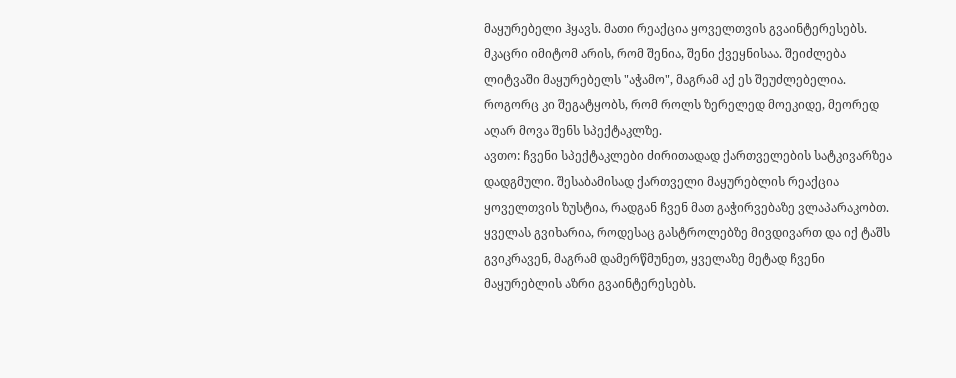მაყურებელი ჰყავს. მათი რეაქცია ყოველთვის გვაინტერესებს. მკაცრი იმიტომ არის, რომ შენია, შენი ქვეყნისაა. შეიძლება ლიტვაში მაყურებელს "აჭამო", მაგრამ აქ ეს შეუძლებელია. როგორც კი შეგატყობს, რომ როლს ზერელედ მოეკიდე, მეორედ აღარ მოვა შენს სპექტაკლზე.
ავთო: ჩვენი სპექტაკლები ძირითადად ქართველების სატკივარზეა დადგმული. შესაბამისად ქართველი მაყურებლის რეაქცია ყოველთვის ზუსტია, რადგან ჩვენ მათ გაჭირვებაზე ვლაპარაკობთ. ყველას გვიხარია, როდესაც გასტროლებზე მივდივართ და იქ ტაშს გვიკრავენ, მაგრამ დამერწმუნეთ, ყველაზე მეტად ჩვენი მაყურებლის აზრი გვაინტერესებს.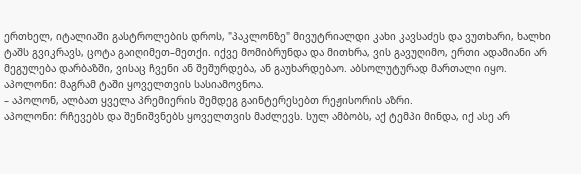ერთხელ, იტალიაში გასტროლების დროს, "პაკლონზე" მივუტრიალდი კახი კავსაძეს და ვუთხარი, ხალხი ტაშს გვიკრავს, ცოტა გაიღიმეთ–მეთქი. იქვე მომიბრუნდა და მითხრა, ვის გავუღიმო, ერთი ადამიანი არ მეგულება დარბაზში, ვისაც ჩვენი ან შეშურდება, ან გაუხარდებაო. აბსოლუტურად მართალი იყო.
აპოლონი: მაგრამ ტაში ყოველთვის სასიამოვნოა.
– აპოლონ, ალბათ ყველა პრემიერის შემდეგ გაინტერესებთ რეჟისორის აზრი.
აპოლონი: რჩევებს და შენიშვნებს ყოველთვის მაძლევს. სულ ამბობს, აქ ტემპი მინდა, იქ ასე არ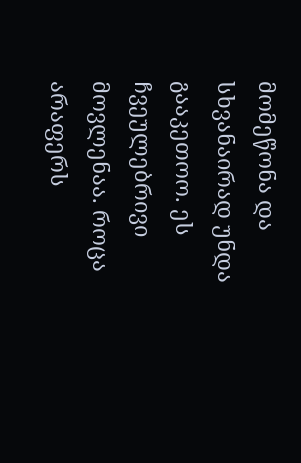მომეწონა და სხვანაირად უნდა გააკეთოო. ეს ჩვეულებრივი მოვლენაა. როცა არაფერს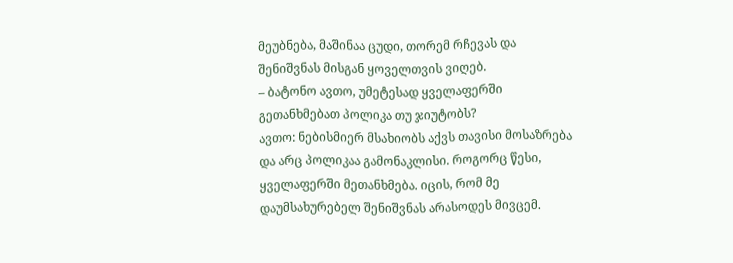მეუბნება, მაშინაა ცუდი, თორემ რჩევას და შენიშვნას მისგან ყოველთვის ვიღებ.
– ბატონო ავთო, უმეტესად ყველაფერში გეთანხმებათ პოლიკა თუ ჯიუტობს?
ავთო: ნებისმიერ მსახიობს აქვს თავისი მოსაზრება და არც პოლიკაა გამონაკლისი. როგორც წესი, ყველაფერში მეთანხმება. იცის, რომ მე დაუმსახურებელ შენიშვნას არასოდეს მივცემ.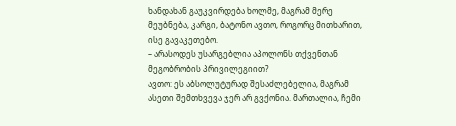ხანდახან გაუკვირდება ხოლმე, მაგრამ მერე მეუბნება, კარგი, ბატონო ავთო, როგორც მითხარით, ისე გავაკეთებო.
– არასოდეს უსარგებლია აპოლონს თქვენთან მეგობრობის პრივილეგიით?
ავთო: ეს აბსოლუტურად შესაძლებელია, მაგრამ ასეთი შემთხვევა ჯერ არ გვქონია. მართალია, ჩემი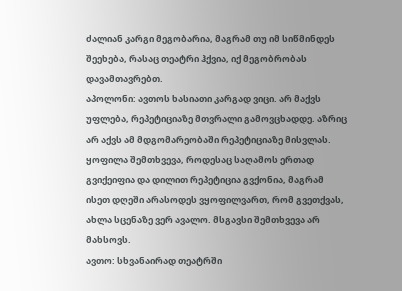ძალიან კარგი მეგობარია, მაგრამ თუ იმ სიწმინდეს შეეხება, რასაც თეატრი ჰქვია, იქ მეგობრობას დავამთავრებთ.
აპოლონი: ავთოს ხასიათი კარგად ვიცი. არ მაქვს უფლება, რეპეტიციაზე მთვრალი გამოვცხადდე. აზრიც არ აქვს ამ მდგომარეობაში რეპეტიციაზე მისვლას. ყოფილა შემთხვევა, როდესაც საღამოს ერთად გვიქეიფია და დილით რეპეტიცია გვქონია, მაგრამ ისეთ დღეში არასოდეს ვყოფილვართ, რომ გვეთქვას, ახლა სცენაზე ვერ ავალო. მსგავსი შემთხვევა არ მახსოვს.
ავთო: სხვანაირად თეატრში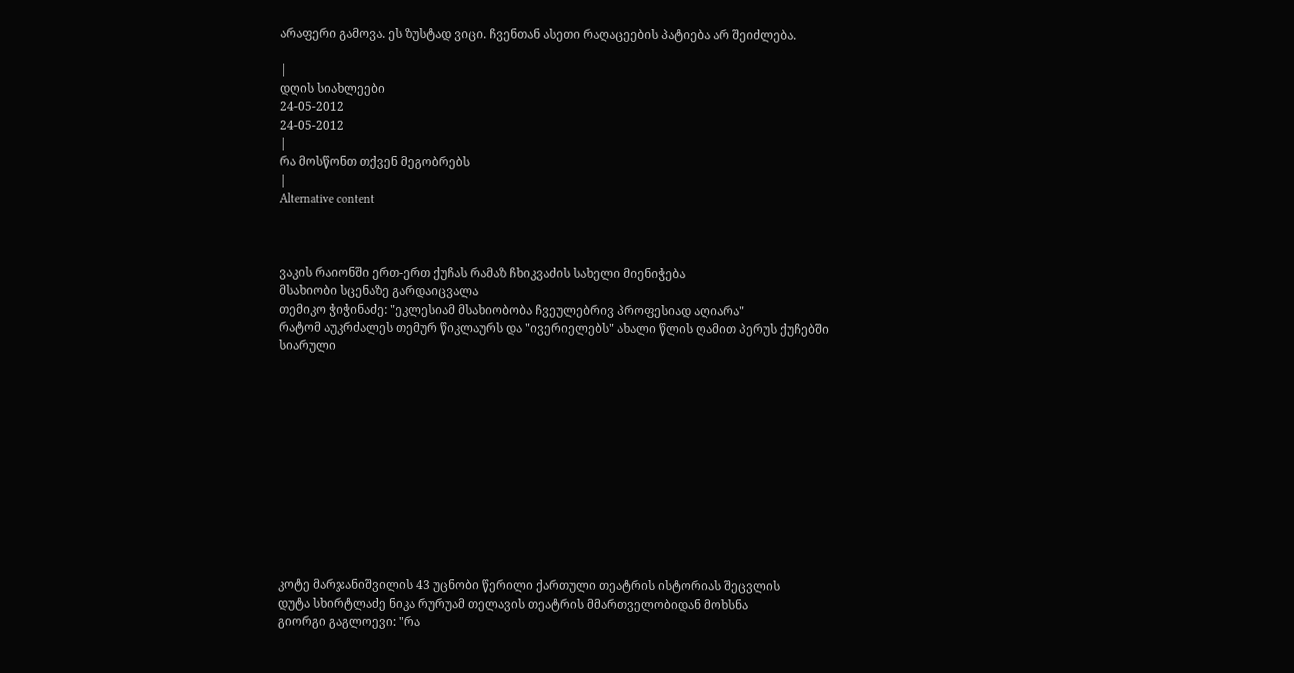არაფერი გამოვა. ეს ზუსტად ვიცი. ჩვენთან ასეთი რაღაცეების პატიება არ შეიძლება.

|
დღის სიახლეები
24-05-2012
24-05-2012
|
რა მოსწონთ თქვენ მეგობრებს
|
Alternative content



ვაკის რაიონში ერთ-ერთ ქუჩას რამაზ ჩხიკვაძის სახელი მიენიჭება
მსახიობი სცენაზე გარდაიცვალა
თემიკო ჭიჭინაძე: "ეკლესიამ მსახიობობა ჩვეულებრივ პროფესიად აღიარა"
რატომ აუკრძალეს თემურ წიკლაურს და "ივერიელებს" ახალი წლის ღამით პერუს ქუჩებში სიარული












კოტე მარჯანიშვილის 43 უცნობი წერილი ქართული თეატრის ისტორიას შეცვლის
დუტა სხირტლაძე ნიკა რურუამ თელავის თეატრის მმართველობიდან მოხსნა
გიორგი გაგლოევი: "რა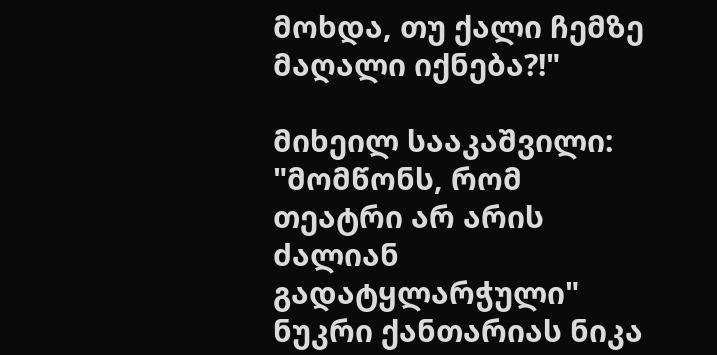მოხდა, თუ ქალი ჩემზე მაღალი იქნება?!"

მიხეილ სააკაშვილი: "მომწონს, რომ თეატრი არ არის ძალიან გადატყლარჭული"
ნუკრი ქანთარიას ნიკა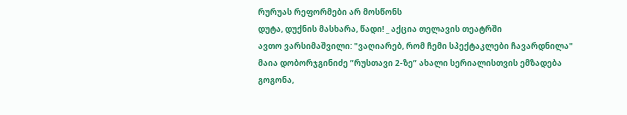რურუას რეფორმები არ მოსწონს
დუტა, დუქნის მასხარა, წადი! _ აქცია თელავის თეატრში
ავთო ვარსიმაშვილი: "ვაღიარებ, რომ ჩემი სპექტაკლები ჩავარდნილა"
მაია დობორჯგინიძე ”რუსთავი 2-ზე” ახალი სერიალისთვის ემზადება
გოგონა,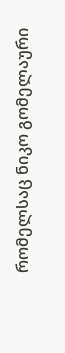რომელსაც ნიკო გომელაური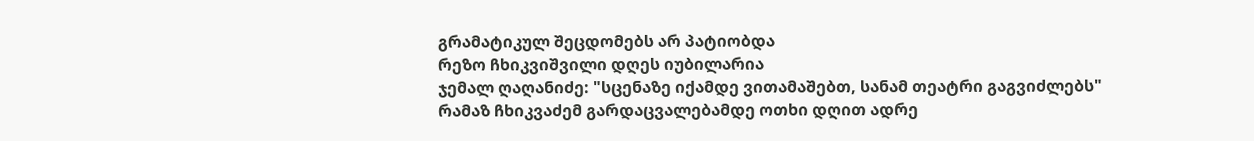გრამატიკულ შეცდომებს არ პატიობდა
რეზო ჩხიკვიშვილი დღეს იუბილარია
ჯემალ ღაღანიძე: "სცენაზე იქამდე ვითამაშებთ, სანამ თეატრი გაგვიძლებს"
რამაზ ჩხიკვაძემ გარდაცვალებამდე ოთხი დღით ადრე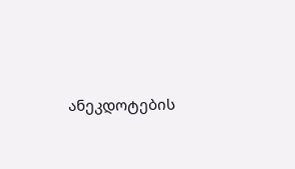ანეკდოტების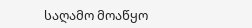საღამო მოაწყო